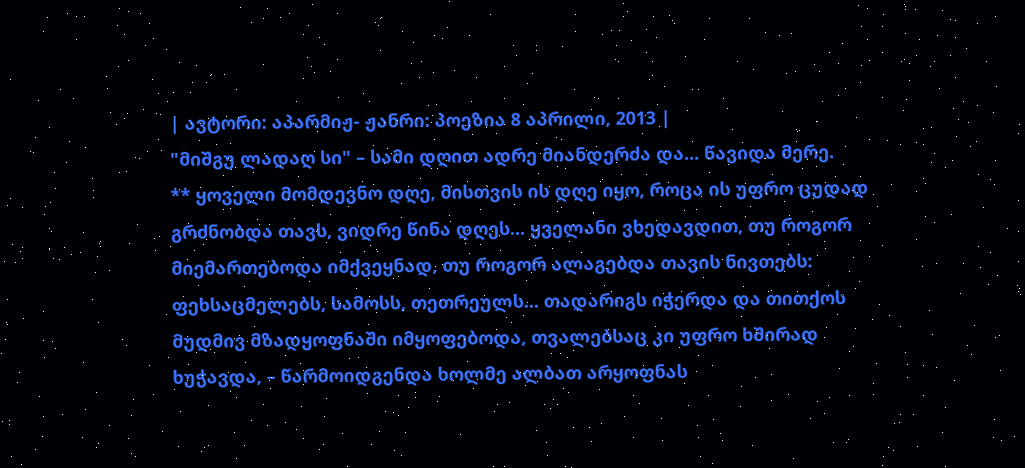| ავტორი: აპარმიჟ- ჟანრი: პოეზია 8 აპრილი, 2013 |
"მიშგუ ლადაღ სი" – სამი დღით ადრე მიანდერძა და... წავიდა მერე.
** ყოველი მომდევნო დღე, მისთვის ის დღე იყო, როცა ის უფრო ცუდად გრძნობდა თავს, ვიდრე წინა დღეს... ყველანი ვხედავდით, თუ როგორ მიემართებოდა იმქვეყნად, თუ როგორ ალაგებდა თავის ნივთებს: ფეხსაცმელებს, სამოსს, თეთრეულს... თადარიგს იჭერდა და თითქოს მუდმივ მზადყოფნაში იმყოფებოდა, თვალებსაც კი უფრო ხშირად ხუჭავდა, – წარმოიდგენდა ხოლმე ალბათ არყოფნას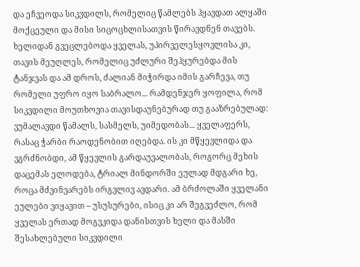და ეჩვეოდა სიკვდილს, რომელიც წამლებს ჰყავდათ ალყაში მოქცეული და მისი სიცოცხლისათვის წირავდნენ თავებს. ხელიდან გვეცლებოდა ყველას, უპირველესყოვლისა კი, თავის მეუღლეს, რომელიც უძლური შეჰყურებდა მის ტანჯვას და ამ დროს, ძალიან მიჭირდა იმის გარჩევა, თუ რომელი უფრო იყო საბრალო... რამდენჯერ ყოფილა, რომ სიკვდილი მოუთხოვია თავისდაუნებურად თუ გააზრებულად: ვუმალავდი წამალს, სასმელს, უიმედობას... ყველაფერს, რასაც ჭარბი რაოდენობით იღებდა. ის კი მწყევლიდა და ვგრძნობდი, ამ წყევლის გარდაუვალობას, როგორც მეხის დაცემას ელოდება, ტრიალ მინდორში ეულად მდგარი ხე, როცა მძვინვარებს ირგვლივ ავდარი. ამ ბრძოლაში ყველანი ეულები ვიყავით – უსუსურები, ისიც კი არ შეგვეძლო, რომ ყველას ერთად მოგვკიდა დანისთვის ხელი და მასში შესახლებული სიკვდილი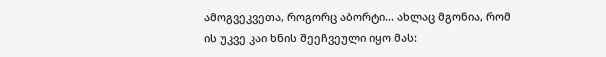ამოგვეკვეთა, როგორც აბორტი... ახლაც მგონია, რომ ის უკვე კაი ხნის შეეჩვეული იყო მას: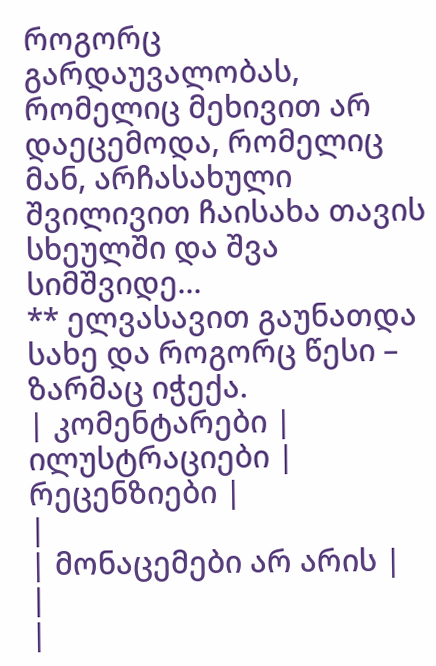როგორც გარდაუვალობას, რომელიც მეხივით არ დაეცემოდა, რომელიც მან, არჩასახული შვილივით ჩაისახა თავის სხეულში და შვა სიმშვიდე...
** ელვასავით გაუნათდა სახე და როგორც წესი – ზარმაც იჭექა.
| კომენტარები |
ილუსტრაციები |
რეცენზიები |
|
| მონაცემები არ არის |
|
|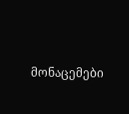მონაცემები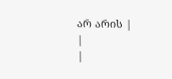არ არის |
|
|